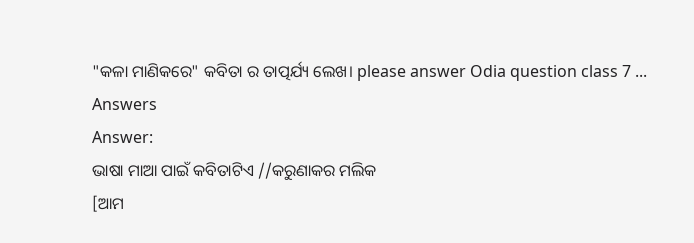"କଳା ମାଣିକରେ" କବିତା ର ତାତ୍ପର୍ଯ୍ୟ ଲେଖ। please answer Odia question class 7 ...
Answers
Answer:
ଭାଷା ମାଆ ପାଇଁ କବିତାଟିଏ //କରୁଣାକର ମଲିକ
[ଆମ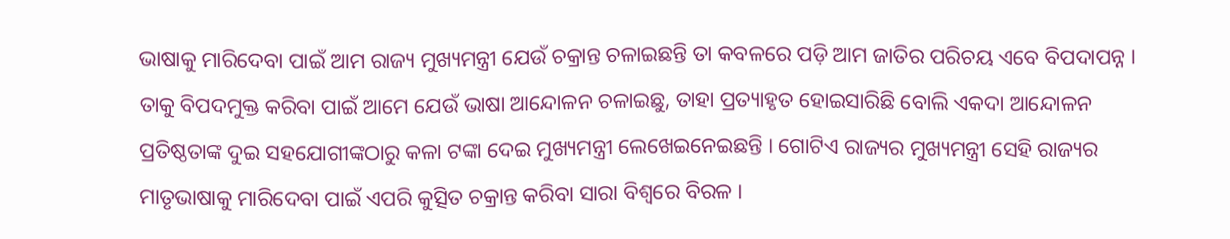ଭାଷାକୁ ମାରିଦେବା ପାଇଁ ଆମ ରାଜ୍ୟ ମୁଖ୍ୟମନ୍ତ୍ରୀ ଯେଉଁ ଚକ୍ରାନ୍ତ ଚଳାଇଛନ୍ତି ତା କବଳରେ ପଡ଼ି ଆମ ଜାତିର ପରିଚୟ ଏବେ ବିପଦାପନ୍ନ । ତାକୁ ବିପଦମୁକ୍ତ କରିବା ପାଇଁ ଆମେ ଯେଉଁ ଭାଷା ଆନ୍ଦୋଳନ ଚଳାଇଛୁ, ତାହା ପ୍ରତ୍ୟାହୃତ ହୋଇସାରିଛି ବୋଲି ଏକଦା ଆନ୍ଦୋଳନ ପ୍ରତିଷ୍ଠତାଙ୍କ ଦୁଇ ସହଯୋଗୀଙ୍କଠାରୁ କଳା ଟଙ୍କା ଦେଇ ମୁଖ୍ୟମନ୍ତ୍ରୀ ଲେଖେଇନେଇଛନ୍ତି । ଗୋଟିଏ ରାଜ୍ୟର ମୁଖ୍ୟମନ୍ତ୍ରୀ ସେହି ରାଜ୍ୟର ମାତୃଭାଷାକୁ ମାରିଦେବା ପାଇଁ ଏପରି କୁତ୍ସିତ ଚକ୍ରାନ୍ତ କରିବା ସାରା ବିଶ୍ଵରେ ବିରଳ ।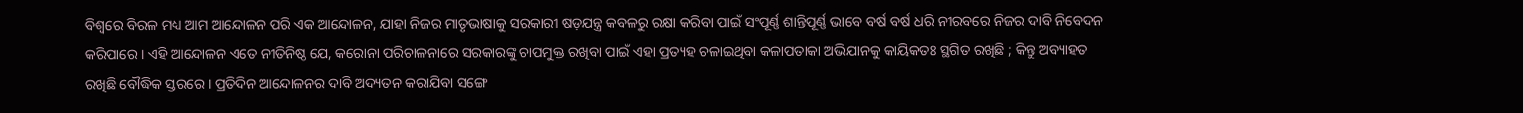ବିଶ୍ଵରେ ବିରଳ ମଧ୍ୟ ଆମ ଆନ୍ଦୋଳନ ପରି ଏକ ଆନ୍ଦୋଳନ, ଯାହା ନିଜର ମାତୃଭାଷାକୁ ସରକାରୀ ଷଡ଼ଯନ୍ତ୍ର କବଳରୁ ରକ୍ଷା କରିବା ପାଇଁ ସଂପୂର୍ଣ୍ଣ ଶାନ୍ତିପୂର୍ଣ୍ଣ ଭାବେ ବର୍ଷ ବର୍ଷ ଧରି ନୀରବରେ ନିଜର ଦାବି ନିବେଦନ କରିପାରେ । ଏହି ଆନ୍ଦୋଳନ ଏତେ ନୀତିନିଷ୍ଠ ଯେ, କରୋନା ପରିଚାଳନାରେ ସରକାରଙ୍କୁ ଚାପମୁକ୍ତ ରଖିବା ପାଇଁ ଏହା ପ୍ରତ୍ୟହ ଚଳାଇଥିବା କଳାପତାକା ଅଭିଯାନକୁ କାୟିକତଃ ସ୍ଥଗିତ ରଖିଛି ; କିନ୍ତୁ ଅବ୍ୟାହତ ରଖିଛି ବୌଦ୍ଧିକ ସ୍ତରରେ । ପ୍ରତିଦିନ ଆନ୍ଦୋଳନର ଦାବି ଅଦ୍ୟତନ କରାଯିବା ସଙ୍ଗେ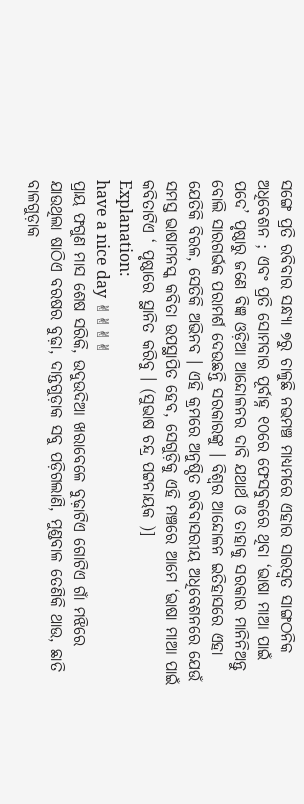ସଙ୍ଗେ ପ୍ରତି ରବିବାର ସନ୍ଧ୍ୟା ୭ରୁ ଚାଳୁଛି ନଭମଞ୍ଚ ମାଧ୍ୟମରେ ଏହାର ସାରସ୍ଵତ ସାଙ୍ଗଠନିକ ଅଧିବେଶନ ; ଏବଂ ପ୍ରତି ସୋମବାର ପୂର୍ବାହ୍ନ ୧୦ରେ ଫେସବୁକରେ ଥିବା ‘ଭାଷା ମାଆ ପାଇଁ ପଦେ’ ପୃଷ୍ଠାରୁ ଜଣେ ବିଜ୍ଞ ଓଡ଼ିଆ ଆନ୍ଦୋଳନର ଦାବି ଯଥାର୍ଥ ଓ ତାହାକୁ ସରକାର ମାନିନିଅନ୍ତୁ ବୋଲି ସାରଗର୍ଭକ ପରାମର୍ଶ ଦେଉଛନ୍ତି ସରକାରଙ୍କୁ । ବିଶ୍ଵର ଆନ୍ଦୋଳନ ଇତିହାସରେ ଏହା ଯେତିକି ବିରଳ, ସେତିକି ଅଭିନବ । ଏହି କ୍ରମରେ ଅନୁଷ୍ଠିତ ରବିବାସରୀୟ ଅଧିବେଶନରେ ଯେଉଁ ସମସ୍ତ ଭାଷାମନସ୍କ କବିତା ଉପସ୍ଥାପିତ ହେବ, ସେଗୁଡ଼ିକୁ ଏହି ମଞ୍ଚରେ ଆମେ ‘ଭାଷା ମାଆ ପାଇଁ କବିତାଟିଏ ‘ ପୃଷ୍ଠାରେ ସ୍ଥାନିତ କରିବୁ । (ସୁଭାଷ ଚନ୍ଦ୍ର ପଟ୍ଟନାୟକ )]
Explanation:
have a nice day ✌✌✌✌
ପ୍ରାୟ ଫଗୁଣ ମାସ ଶେଷ ସରିକି, ଉଦୁଉଦିଆ ଖରାବେଳେ ବୁଢ଼ାଟିଏ ଗୋଟିଏ ଗାଁ ମଝିରେ ଯାଉଥିଲା ଷାଠିଏ ବରଷର ବୁଢ଼ା, ଦାନ୍ତଗୁଡ଼ାକ ସବୁ ପଡ଼ିଗଲାଣି, ମୁଣ୍ଡବାଳ ତେଣିକି ଥାଉ, ଛାତି ବାଳଗୁଡ଼ାକ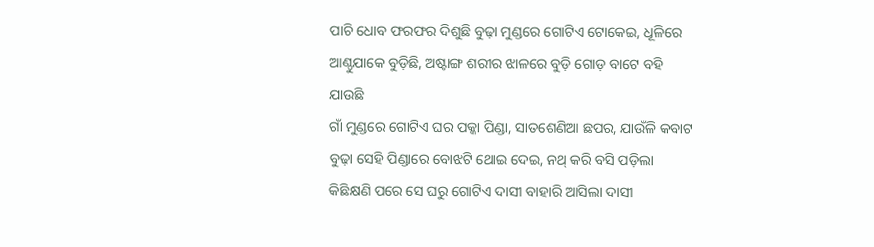ପାଚି ଧୋବ ଫରଫର ଦିଶୁଛି ବୁଢ଼ା ମୁଣ୍ଡରେ ଗୋଟିଏ ଟୋକେଇ, ଧୂଳିରେ ଆଣ୍ଠୁଯାକେ ବୁଡ଼ିଛି, ଅଷ୍ଟାଙ୍ଗ ଶରୀର ଝାଳରେ ବୁଡ଼ି ଗୋଡ଼ ବାଟେ ବହି ଯାଉଛି
ଗାଁ ମୁଣ୍ଡରେ ଗୋଟିଏ ଘର ପକ୍କା ପିଣ୍ଡା, ସାତଶେଣିଆ ଛପର, ଯାଉଁଳି କବାଟ ବୁଢ଼ା ସେହି ପିଣ୍ଡାରେ ବୋଝଟି ଥୋଇ ଦେଇ, ନଥ୍ କରି ବସି ପଡ଼ିଲା କିଛିକ୍ଷଣି ପରେ ସେ ଘରୁ ଗୋଟିଏ ଦାସୀ ବାହାରି ଆସିଲା ଦାସୀ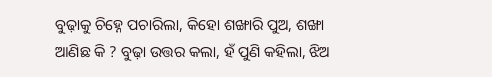ବୁଢ଼ାକୁ ଚିହ୍ନେ ପଚାରିଲା, କିହୋ ଶଙ୍ଖାରି ପୁଅ, ଶଙ୍ଖା ଆଣିଛ କି ? ବୁଢ଼ା ଉତ୍ତର କଲା, ହଁ ପୁଣି କହିଲା, ଝିଅ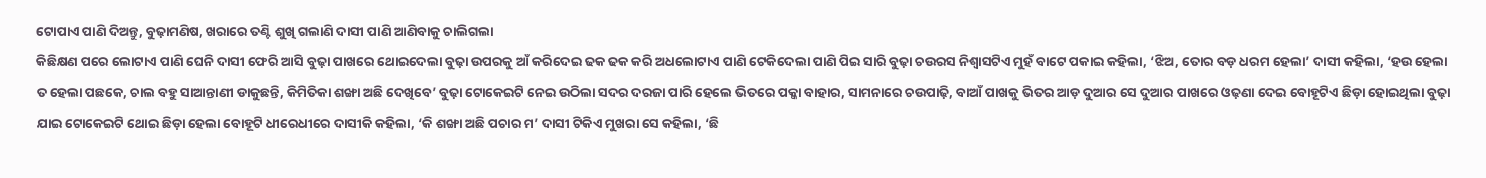ଟୋପାଏ ପାଣି ଦିଅନ୍ତୁ, ବୁଢ଼ାମଣିଷ, ଖରାରେ ତଣ୍ଟି ଶୁଖି ଗଲାଣି ଦାସୀ ପାଣି ଆଣିବାକୁ ଚାଲିଗଲା
କିଛିକ୍ଷଣ ପରେ ଲୋଟାଏ ପାଣି ଘେନି ଦାସୀ ଫେରି ଆସି ବୁଢ଼ା ପାଖରେ ଥୋଇଦେଲା ବୁଢ଼ା ଉପରକୁ ଆଁ କରିଦେଇ ଢକ ଢକ କରି ଅଧଲୋଟାଏ ପାଣି ଟେକିଦେଲା ପାଣି ପିଇ ସାରି ବୁଢ଼ା ଚଉରସ ନିଶ୍ବାସଟିଏ ମୁହଁ ବାଟେ ପକାଇ କହିଲା, ‘ଝିଅ, ତୋର ବଡ଼ ଧରମ ହେଲା’ ଦାସୀ କହିଲା, ‘ହଉ ହେଲା ତ ହେଲା ପଛକେ, ଚାଲ ବହୁ ସାଆନ୍ତାଣୀ ଡାକୁଛନ୍ତି, କିମିତିକା ଶଙ୍ଖା ଅଛି ଦେଖିବେ’ ବୁଢ଼ା ଟୋକେଇଟି ନେଇ ଉଠିଲା ସଦର ଦରଜା ପାରି ହେଲେ ଭିତରେ ପକ୍କା ବାହାର, ସାମନାରେ ଚଉପାଢ଼ି, ବାଆଁ ପାଖକୁ ଭିତର ଆଡ଼ ଦୁଆର ସେ ଦୁଆର ପାଖରେ ଓଢ଼ଣା ଦେଇ ବୋହୂଟିଏ ଛିଡ଼ା ହୋଇଥିଲା ବୁଢ଼ା ଯାଇ ଟୋକେଇଟି ଥୋଇ ଛିଡ଼ା ହେଲା ବୋହୂଟି ଧୀରେଧୀରେ ଦାସୀକି କହିଲା, ‘କି ଶଙ୍ଖା ଅଛି ପଚାର ମ’ ଦାସୀ ଟିକିଏ ମୁଖରା ସେ କହିଲା, ‘ଛି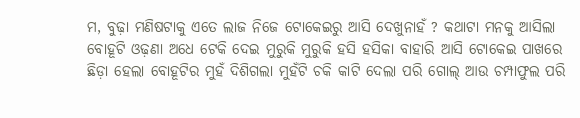ମ, ବୁଢ଼ା ମଣିଷଟାକୁ ଏତେ ଲାଜ ନିଜେ ଟୋକେଇରୁ ଆସି ଦେଖୁନାହଁ ? କଥାଟା ମନକୁ ଆସିଲା ବୋହୂଟି ଓଢ଼ଣା ଅଧେ ଟେକି ଦେଇ ମୁରୁକି ମୁରୁକି ହସି ହସିକା ବାହାରି ଆସି ଟୋକେଇ ପାଖରେ ଛିଡ଼ା ହେଲା ବୋହୂଟିର ମୁହଁ ଦିଶିଗଲା ମୁହଁଟି ଚକି କାଟି ଦେଲା ପରି ଗୋଲ୍ ଆଉ ଚମ୍ପାଫୁଲ ପରି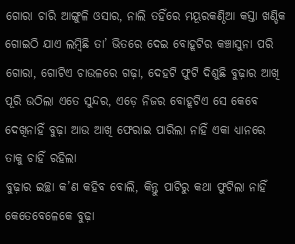ଗୋରା ଚାରି ଆଙ୍ଗୁଳି ଓସାର, ନାଲି ତହିଁରେ ମୟୂରକଣ୍ଠିଆ କସ୍ତା ଖଣ୍ଡିକ ଗୋଇଠି ଯାଏ ଲମ୍ବିଛି ତା’ ଭିତରେ ଦେଇ ବୋହୂଟିର କଞ୍ଚାସୁନା ପରି ଗୋରା, ଗୋଟିଏ ଚାଉଳରେ ଗଢ଼ା, ଦେହଟି ଫୁଟି ଦିଶୁଛି ବୁଢ଼ାର ଆଖି ପୂରି ଉଠିଲା ଏତେ ସୁନ୍ଦର, ଏଡ଼େ ନିଜର ବୋହୂଟିଏ ସେ କେବେ ଦେଖିନାହିଁ ବୁଢ଼ା ଆଉ ଆଖି ଫେରାଇ ପାରିଲା ନାହିଁ ଏକା ଧ୍ୟାନରେ ତାକୁ ଚାହିଁ ରହିଲା
ବୁଢ଼ାର ଇଚ୍ଛା କ’ଣ କହିବ ବୋଲି, କିନ୍ତୁ ପାଟିରୁ କଥା ଫୁଟିଲା ନାହିଁ କେତେବେଳେକେ ବୁଢ଼ା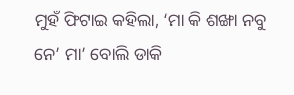ମୁହଁ ଫିଟାଇ କହିଲା, ‘ମା କି ଶଙ୍ଖା ନବୁ ନେ’ ମା’ ବୋଲି ଡାକି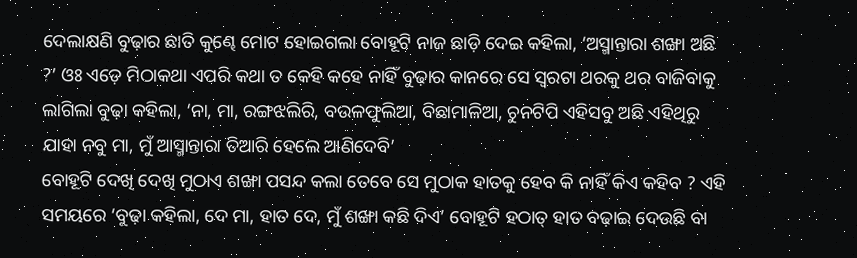ଦେଲାକ୍ଷଣି ବୁଢ଼ାର ଛାତି କୁଣ୍ଢେ ମୋଟ ହୋଇଗଲା ବୋହୂଟି ନାଜ ଛାଡ଼ି ଦେଇ କହିଲା, ‘ଅସ୍ମାନ୍ତାରା ଶଙ୍ଖା ଅଛି ?’ ଓଃ ଏଡ଼େ ମିଠାକଥା ଏପରି କଥା ତ କେହି କହେ ନାହିଁ ବୁଢ଼ାର କାନରେ ସେ ସ୍ବରଟା ଥରକୁ ଥର ବାଜିବାକୁ ଲାଗିଲା ବୁଢ଼ା କହିଲା, ‘ନା, ମା, ରଙ୍ଗଝଲିରି, ବଉଳଫୁଲିଆ, ବିଛାମାଳିଆ, ଚୁନଟିପି ଏହିସବୁ ଅଛି ଏହିଥିରୁ ଯାହା ନବୁ ମା, ମୁଁ ଆସ୍ମାନ୍ତାରା ତିଆରି ହେଲେ ଆଣିଦେବି’
ବୋହୂଟି ଦେଖି ଦେଖି ମୁଠାଏ ଶଙ୍ଖା ପସନ୍ଦ କଲା ତେବେ ସେ ମୁଠାକ ହାତକୁ ହେବ କି ନାହିଁ କିଏ କହିବ ? ଏହି ସମୟରେ ‘ବୁଢ଼ା କହିଲା, ଦେ ମା, ହାତ ଦେ, ମୁଁ ଶଙ୍ଖା କଛି ଦିଏ’ ବୋହୂଟି ହଠାତ୍ ହାତ ବଢ଼ାଇ ଦେଉଛି ବା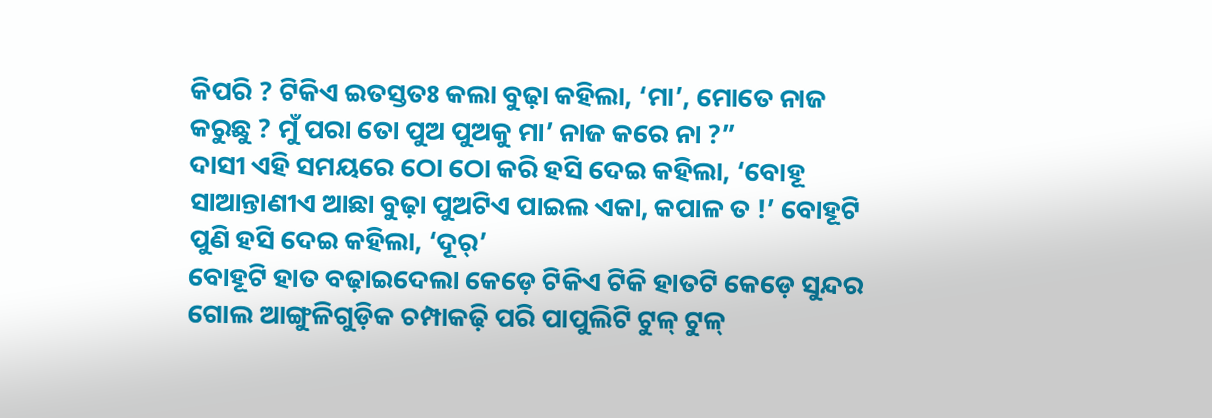କିପରି ? ଟିକିଏ ଇତସ୍ତତଃ କଲା ବୁଢ଼ା କହିଲା, ‘ମା’, ମୋତେ ନାଜ କରୁଛୁ ? ମୁଁ ପରା ତୋ ପୁଅ ପୁଅକୁ ମା’ ନାଜ କରେ ନା ?”
ଦାସୀ ଏହି ସମୟରେ ଠୋ ଠୋ କରି ହସି ଦେଇ କହିଲା, ‘ବୋହୂ ସାଆନ୍ତାଣୀଏ ଆଛା ବୁଢ଼ା ପୁଅଟିଏ ପାଇଲ ଏକା, କପାଳ ତ !’ ବୋହୂଟି ପୁଣି ହସି ଦେଇ କହିଲା, ‘ଦୂର୍’
ବୋହୂଟି ହାତ ବଢ଼ାଇଦେଲା କେଡ଼େ ଟିକିଏ ଟିକି ହାତଟି କେଡ଼େ ସୁନ୍ଦର ଗୋଲ ଆଙ୍ଗୁଳିଗୁଡ଼ିକ ଚମ୍ପାକଢ଼ି ପରି ପାପୁଲିଟି ଟୁଳ୍ ଟୁଳ୍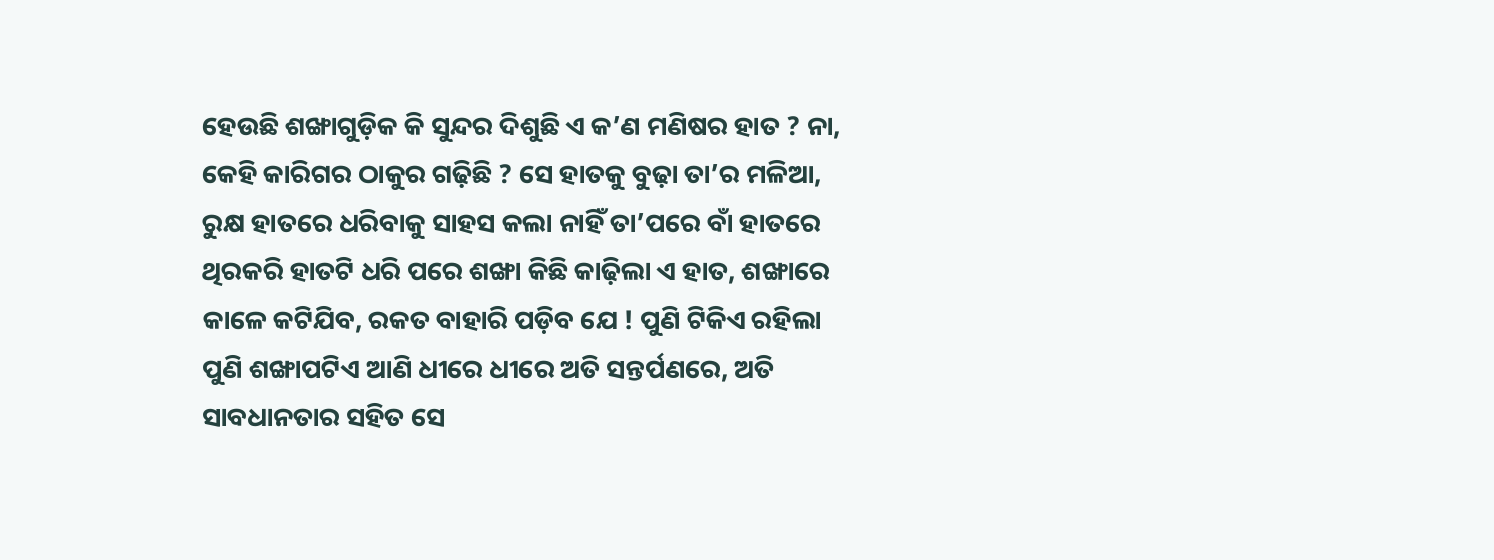ହେଉଛି ଶଙ୍ଖାଗୁଡ଼ିକ କି ସୁନ୍ଦର ଦିଶୁଛି ଏ କ’ଣ ମଣିଷର ହାତ ? ନା, କେହି କାରିଗର ଠାକୁର ଗଢ଼ିଛି ? ସେ ହାତକୁ ବୁଢ଼ା ତା’ର ମଳିଆ, ରୁକ୍ଷ ହାତରେ ଧରିବାକୁ ସାହସ କଲା ନାହିଁ ତା’ପରେ ବାଁ ହାତରେ ଥିରକରି ହାତଟି ଧରି ପରେ ଶଙ୍ଖା କିଛି କାଢ଼ିଲା ଏ ହାତ, ଶଙ୍ଖାରେ କାଳେ କଟିଯିବ, ରକତ ବାହାରି ପଡ଼ିବ ଯେ ! ପୁଣି ଟିକିଏ ରହିଲା ପୁଣି ଶଙ୍ଖାପଟିଏ ଆଣି ଧୀରେ ଧୀରେ ଅତି ସନ୍ତର୍ପଣରେ, ଅତି ସାବଧାନତାର ସହିତ ସେ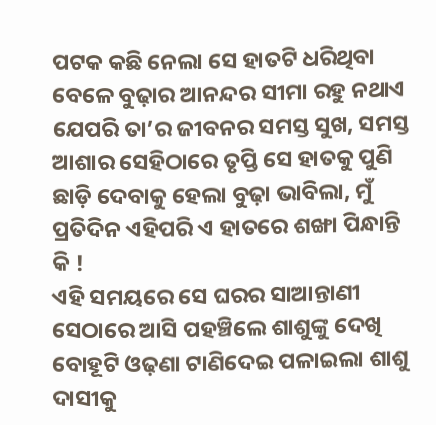ପଟକ କଛି ନେଲା ସେ ହାତଟି ଧରିଥିବା ବେଳେ ବୁଢ଼ାର ଆନନ୍ଦର ସୀମା ରହୁ ନଥାଏ ଯେପରି ତା’ର ଜୀବନର ସମସ୍ତ ସୁଖ, ସମସ୍ତ ଆଶାର ସେହିଠାରେ ତୃପ୍ତି ସେ ହାତକୁ ପୁଣି ଛାଡ଼ି ଦେବାକୁ ହେଲା ବୁଢ଼ା ଭାବିଲା, ମୁଁ ପ୍ରତିଦିନ ଏହିପରି ଏ ହାତରେ ଶଙ୍ଖା ପିନ୍ଧାନ୍ତି କି !
ଏହି ସମୟରେ ସେ ଘରର ସାଆନ୍ତାଣୀ ସେଠାରେ ଆସି ପହଞ୍ଚିଲେ ଶାଶୁଙ୍କୁ ଦେଖି ବୋହୂଟି ଓଢ଼ଣା ଟାଣିଦେଇ ପଳାଇଲା ଶାଶୁ ଦାସୀକୁ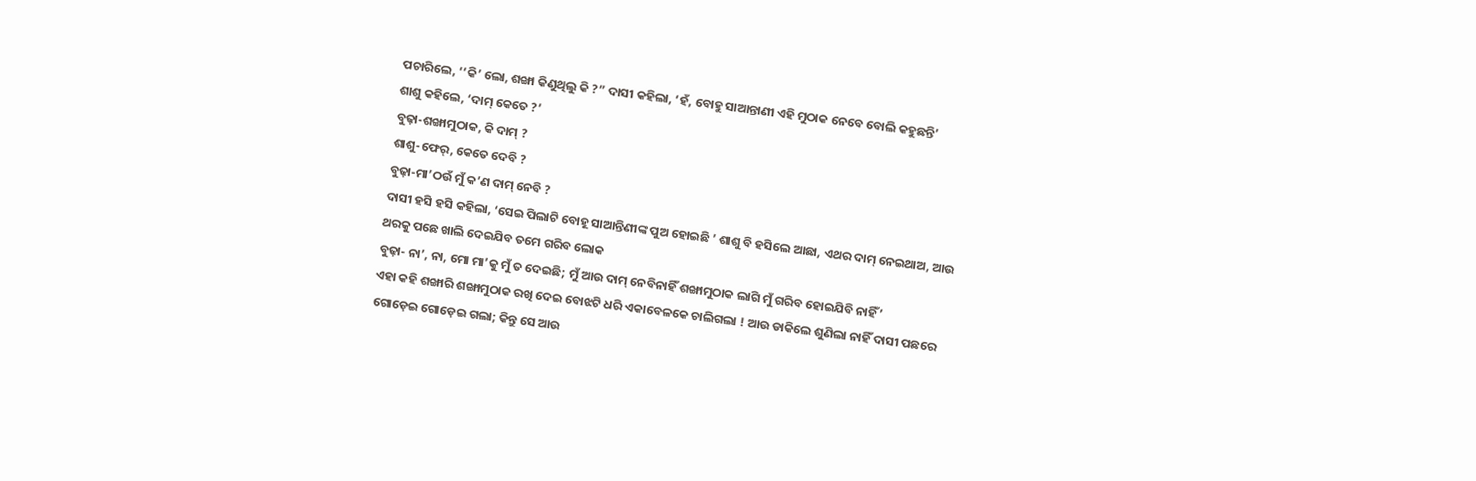ପଚାରିଲେ, ‘‘କି’ ଲୋ, ଶଙ୍ଖା କିଣୁଥିଲୁ କି ?” ଦାସୀ କହିଲା, ‘ହଁ, ବୋହୁ ସାଆନ୍ତାଣୀ ଏହି ମୁଠାକ ନେବେ ବୋଲି କହୁଛନ୍ତି’
ଶାଶୁ କହିଲେ, ‘ଦାମ୍ କେତେ ?’
ବୁଢ଼ା-ଶଙ୍ଖାମୁଠାକ, କି ଦାମ୍ ?
ଶାଶୁ-ଫେର୍, କେତେ ଦେବି ?
ବୁଢ଼ା-ମା’ଠଉଁ ମୁଁ କ’ଣ ଦାମ୍ ନେବି ?
ଦାସୀ ହସି ହସି କହିଲା, ‘ସେଇ ପିଲାଟି ବୋହୂ ସାଆନ୍ତିଣୀଙ୍କ ପୁଅ ହୋଇଛି ’ ଶାଶୁ ବି ହସିଲେ ଆଛା, ଏଥର ଦାମ୍ ନେଇଥାଅ, ଆଉ ଥରକୁ ପଛେ ଖାଲି ଦେଇଯିବ ତମେ ଗରିବ ଲୋକ
ବୁଢ଼ା- ନା’, ନା, ମୋ ମା’କୁ ମୁଁ ତ ଦେଇଛି; ମୁଁ ଆଉ ଦାମ୍ ନେବିନାହିଁ ଶଙ୍ଖାମୁଠାକ ଲାଗି ମୁଁ ଗରିବ ହୋଇଯିବି ନାହିଁ’
ଏହା କହି ଶଙ୍ଖାରି ଶଙ୍ଖାମୁଠାକ ରଖି ଦେଇ ବୋଝଟି ଧରି ଏକାବେଳକେ ଚାଲିଗଲା ! ଆଉ ଡାକିଲେ ଶୁଣିଲା ନାହିଁ ଦାସୀ ପଛରେ ଗୋଡ଼େଇ ଗୋଡ଼େଇ ଗଲା; କିନ୍ତୁ ସେ ଆଉ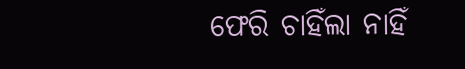ଫେରି ଚାହିଁଲା ନାହିଁ